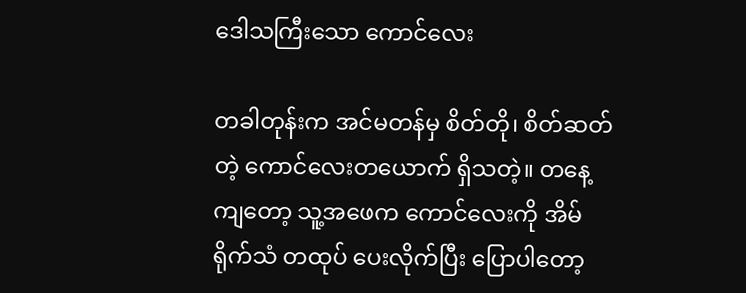ဒေါသကြီးသော ကောင်လေး

တခါတုန်းက အင်မတန်မှ စိတ်တို၊ စိတ်ဆတ်တဲ့ ကောင်လေးတယောက် ရှိသတဲ့။ တနေ့ကျတော့ သူ့အဖေက ကောင်လေးကို အိမ်ရိုက်သံ တထုပ် ပေးလိုက်ပြီး ပြောပါတော့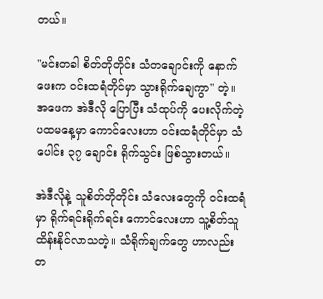တယ်။

"မင်းတခါ စိတ်တိုတိုင်း သံတချောင်းကို နောက်ဖေးက ဝင်းထရံတိုင်မှာ သွားရိုက်ချေကွာ" တဲ့။ အဖေက အဲဒီလို ပြောပြီး သံထုပ်ကို ပေးလိုက်တဲ့ ပထမနေ့မှာ ကောင်လေးဟာ ဝင်းထရံတိုင်မှာ သံပေါင်း ၃၇ ချောင်း ရိုက်သွင်း ဖြစ်သွားတယ်။

အဲဒီလိုနဲ့ သူစိတ်တိုတိုင်း သံလေးတွေကို ဝင်းထရံမှာ ရိုက်ရင်းရိုက်ရင်း ကောင်လေးဟာ သူ့စိတ်သူ ထိန်းနိုင်လာသတဲ့။ သံရိုက်ချက်တွေ ဟာလည်း တ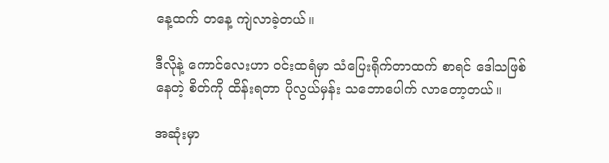နေ့ထက် တနေ့ ကျဲလာခဲ့တယ်။

ဒီလိုနဲ့ ကောင်လေးဟာ ဝင်းထရံမှာ သံပြေးရိုက်တာထက် စာရင် ဒေါသဖြစ်နေတဲ့ စိတ်ကို ထိန်းရတာ ပိုလွယ်မှန်း သဘောပေါက် လာတော့တယ်။

အဆုံးမှာ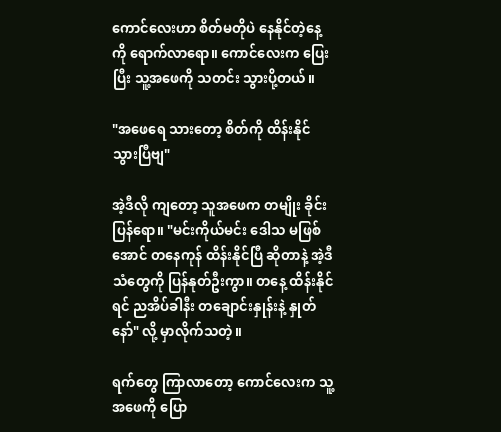ကောင်လေးဟာ စိတ်မတိုပဲ နေနိုင်တဲ့နေ့ကို ရောက်လာရော။ ကောင်လေးက ပြေးပြီး သူ့အဖေကို သတင်း သွားပို့တယ်။

"အဖေရေ သားတော့ စိတ်ကို ထိန်းနိုင်သွားပြီဗျ"

အဲ့ဒီလို ကျတော့ သူအဖေက တမျိုး ခိုင်းပြန်ရော။ "မင်းကိုယ်မင်း ဒေါသ မဖြစ်အောင် တနေကုန် ထိန်းနိုင်ပြီ ဆိုတာနဲ့ အဲ့ဒီသံတွေကို ပြန်နုတ်ဦးကွာ။ တနေ့ ထိန်းနိုင်ရင် ညအိပ်ခါနီး တချောင်းနှုန်းနဲ့ နှုတ်နော်" လို့ မှာလိုက်သတဲ့။

ရက်တွေ ကြာလာတော့ ကောင်လေးက သူ့အဖေကို ပြော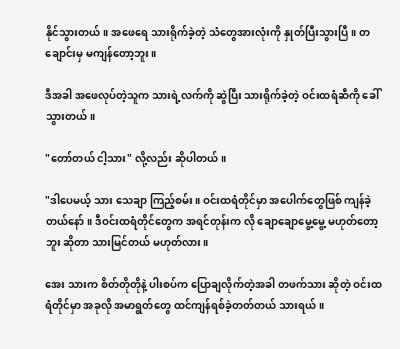နိုင်သွားတယ်။ အဖေရေ သားရိုက်ခဲ့တဲ့ သံတွေအားလုံးကို နှုတ်ပြီးသွားပြီ။ တချောင်းမှ မကျန်တော့ဘူး။

ဒီအခါ အဖေလုပ်တဲ့သူက သားရဲ့လက်ကို ဆွဲပြီး သားရိုက်ခဲ့တဲ့ ဝင်းထရံဆီကို ခေါ်သွားတယ်။

"တော်တယ် ငါ့သား" လို့လည်း ဆိုပါတယ်။

"ဒါပေမယ့် သား သေချာ ကြည့်စမ်း။ ဝင်းထရံတိုင်မှာ အပေါက်တွေဖြစ် ကျန်ခဲ့တယ်နော်။ ဒီဝင်းထရံတိုင်တွေက အရင်တုန်းက လို ချောချောမွေ့မွေ့ မဟုတ်တော့ဘူး ဆိုတာ သားမြင်တယ် မဟုတ်လား။

အေး သားက စိတ်တိုတိုနဲ့ ပါးစပ်က ပြောချလိုက်တဲ့အခါ တဖက်သား ဆိုတဲ့ ဝင်းထရံတိုင်မှာ အခုလို အမာရွတ်တွေ ထင်ကျန်ရစ်ခဲ့တတ်တယ် သားရယ်။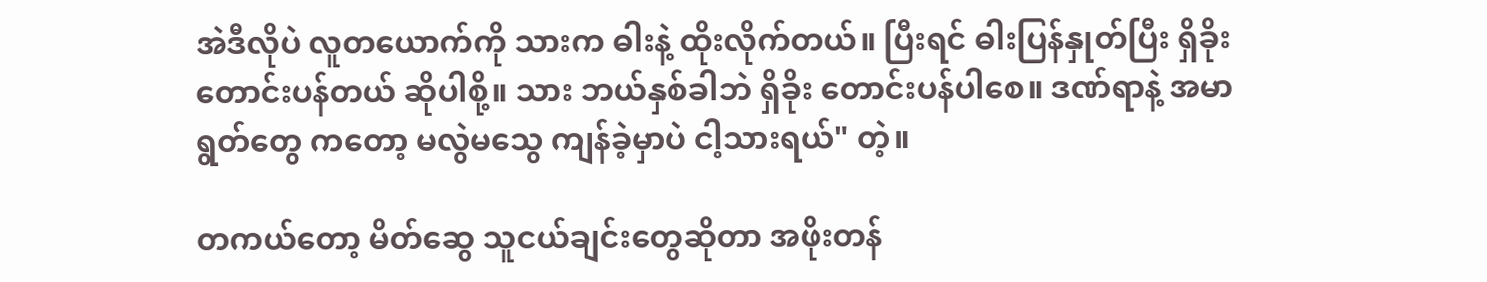အဲဒီလိုပဲ လူတယောက်ကို သားက ဓါးနဲ့ ထိုးလိုက်တယ်။ ပြီးရင် ဓါးပြန်နှုတ်ပြီး ရှိခိုးတောင်းပန်တယ် ဆိုပါစို့။ သား ဘယ်နှစ်ခါဘဲ ရှိခိုး တောင်းပန်ပါစေ။ ဒဏ်ရာနဲ့ အမာရွတ်တွေ ကတော့ မလွဲမသွေ ကျန်ခဲ့မှာပဲ ငါ့သားရယ်" တဲ့။

တကယ်တော့ မိတ်ဆွေ သူငယ်ချင်းတွေဆိုတာ အဖိုးတန်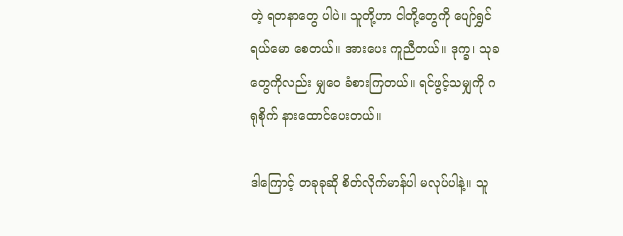တဲ့ ရတနာတွေ ပါပဲ။ သူတို့ဟာ ငါတို့တွေကို ပျော်ရွှင်ရယ်မော စေတယ်။ အားပေး ကူညီတယ်။ ဒုက္ခ၊ သုခတွေကိုလည်း မျှဝေ ခံစားကြတယ်။ ရင်ဖွင့်သမျှကို ဂရုစိုက် နားထောင်ပေးတယ်။

ဒါကြောင့် တခုခုဆို စိတ်လိုက်မာန်ပါ မလုပ်ပါနဲ့။ သူ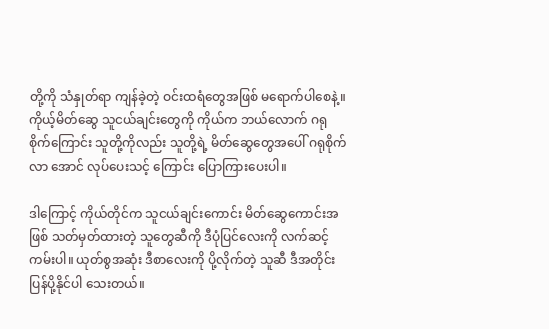တို့ကို သံနှုတ်ရာ ကျန်ခဲ့တဲ့ ဝင်းထရံတွေအဖြစ် မရောက်ပါစေနဲ့။ ကိုယ့်မိတ်ဆွေ သူငယ်ချင်းတွေကို ကိုယ်က ဘယ်လောက် ဂရုစိုက်ကြောင်း သူတို့ကိုလည်း သူတို့ရဲ့ မိတ်ဆွေတွေအပေါ် ဂရုစိုက်လာ အောင် လုပ်ပေးသင့် ကြောင်း ပြောကြားပေးပါ။

ဒါကြောင့် ကိုယ်တိုင်က သူငယ်ချင်းကောင်း မိတ်ဆွေကောင်းအဖြစ် သတ်မှတ်ထားတဲ့ သူတွေဆီကို ဒီပုံပြင်လေးကို လက်ဆင့် ကမ်းပါ။ ယုတ်စွအဆုံး ဒီစာလေးကို ပို့လိုက်တဲ့ သူဆီ ဒီအတိုင်း ပြန်ပို့နိုင်ပါ သေးတယ်။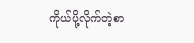ကိုယ်ပို့လိုက်တဲ့စာ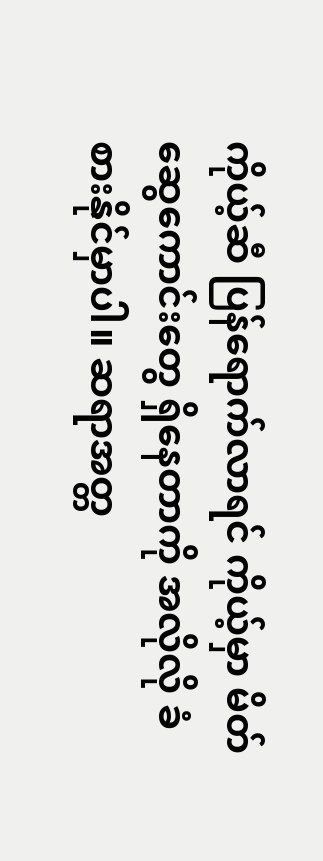ကိုယ့်ဆီ ပြန်ရောက်လာရင် ကိုယ့်မှာ မိတ်ဆွေကောင်းတွေ ရှိနေတာကို အလိုလို ခံစားနိုင်မှာပါ။ ဆရာအတ္တ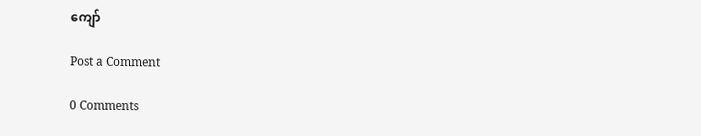ကျော်

Post a Comment

0 Comments